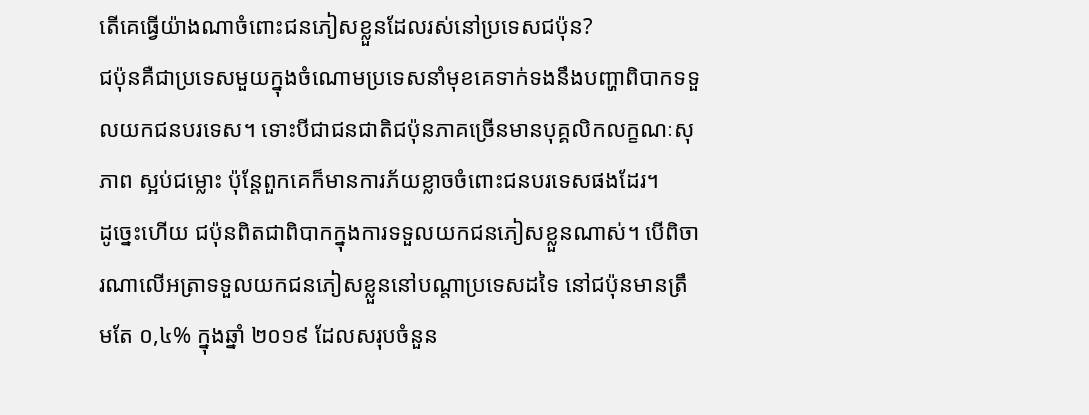តើគេធ្វើយ៉ាងណាចំពោះជនភៀសខ្លួនដែលរស់នៅប្រទេសជប៉ុន?
ជប៉ុនគឺជាប្រទេសមួយក្នុងចំណោមប្រទេសនាំមុខគេទាក់ទងនឹងបញ្ហាពិបាកទទួលយកជនបរទេស។ ទោះបីជាជនជាតិជប៉ុនភាគច្រើនមានបុគ្គលិកលក្ខណៈសុភាព ស្អប់ជម្លោះ ប៉ុន្តែពួកគេក៏មានការភ័យខ្លាចចំពោះជនបរទេសផងដែរ។
ដូច្នេះហើយ ជប៉ុនពិតជាពិបាកក្នុងការទទួលយកជនភៀសខ្លួនណាស់។ បើពិចារណាលើអត្រាទទួលយកជនភៀសខ្លួននៅបណ្តាប្រទេសដទៃ នៅជប៉ុនមានត្រឹមតែ ០,៤% ក្នុងឆ្នាំ ២០១៩ ដែលសរុបចំនួន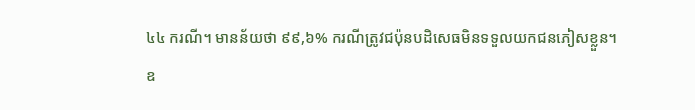៤៤ ករណី។ មានន័យថា ៩៩,៦% ករណីត្រូវជប៉ុនបដិសេធមិនទទួលយកជនភៀសខ្លួន។
ឧ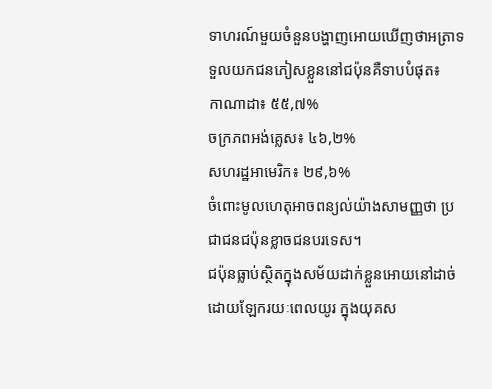ទាហរណ៍មួយចំនួនបង្ហាញអោយឃើញថាអត្រាទទួលយកជនភៀសខ្លួននៅជប៉ុនគឺទាបបំផុត៖
កាណាដា៖ ៥៥,៧%
ចក្រភពអង់គ្លេស៖ ៤៦,២%
សហរដ្ឋអាមេរិក៖ ២៩,៦%
ចំពោះមូលហេតុអាចពន្យល់យ៉ាងសាមញ្ញថា ប្រជាជនជប៉ុនខ្លាចជនបរទេស។
ជប៉ុនធ្លាប់ស្ថិតក្នុងសម័យដាក់ខ្លួនអោយនៅដាច់ដោយឡែករយៈពេលយូរ ក្នុងយុគស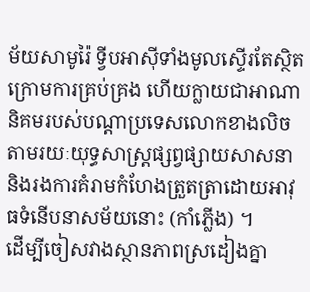ម័យសាមូរ៉ៃ ទ្វីបអាស៊ីទាំងមូលស្ទើរតែស្ថិតក្រោមការគ្រប់គ្រង ហើយក្លាយជាអាណានិគមរបស់បណ្តាប្រទេសលោកខាងលិចតាមរយៈយុទ្ធសាស្រ្តផ្សព្វផ្សាយសាសនា និងរងការគំរាមកំហែងត្រួតត្រាដោយអាវុធទំនើបនាសម័យនោះ (កាំភ្លើង) ។
ដើម្បីចៀសវាងស្ថានភាពស្រដៀងគ្នា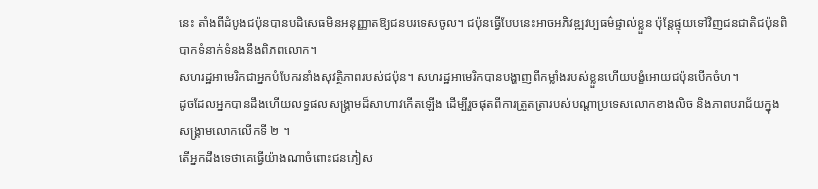នេះ តាំងពីដំបូងជប៉ុនបានបដិសេធមិនអនុញ្ញាតឱ្យជនបរទេសចូល។ ជប៉ុនធ្វើបែបនេះអាចអភិវឌ្ឍវប្បធម៌ផ្ទាល់ខ្លួន ប៉ុន្តែផ្ទុយទៅវិញជនជាតិជប៉ុនពិបាកទំនាក់ទំនងនឹងពិភពលោក។
សហរដ្ឋអាមេរិកជាអ្នកបំបែករនាំងសុវត្ថិភាពរបស់ជប៉ុន។ សហរដ្ឋអាមេរិកបានបង្ហាញពីកម្លាំងរបស់ខ្លួនហើយបង្ខំអោយជប៉ុនបើកចំហ។
ដូចដែលអ្នកបានដឹងហើយលទ្ធផលសង្គ្រាមដ៏សាហាវកើតឡើង ដើម្បីរួចផុតពីការត្រួតត្រារបស់បណ្តាប្រទេសលោកខាងលិច និងភាពបរាជ័យក្នុងសង្គ្រាមលោកលើកទី ២ ។
តើអ្នកដឹងទេថាគេធ្វើយ៉ាងណាចំពោះជនភៀស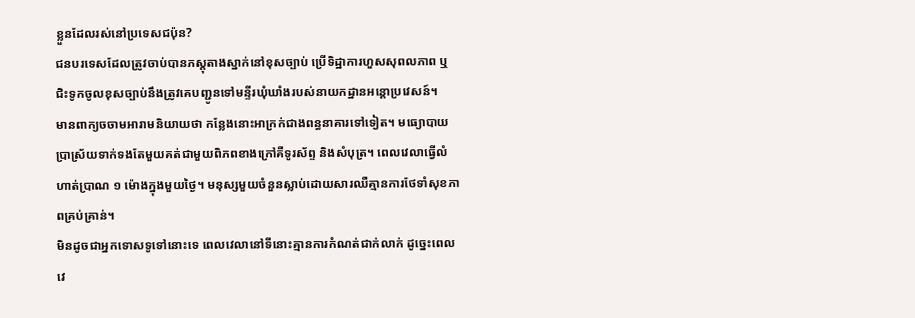ខ្លួនដែលរស់នៅប្រទេសជប៉ុន?
ជនបរទេសដែលត្រូវចាប់បានភស្តុតាងស្នាក់នៅខុសច្បាប់ ប្រើទិដ្ឋាការហួសសុពលភាព ឬជិះទូកចូលខុសច្បាប់នឹងត្រូវគេបញ្ជូនទៅមន្ទីរឃុំឃាំងរបស់នាយកដ្ឋានអន្តោប្រវេសន៍។
មានពាក្យចចាមអារាមនិយាយថា កន្លែងនោះអាក្រក់ជាងពន្ធនាគារទៅទៀត។ មធ្យោបាយប្រាស្រ័យទាក់ទងតែមួយគត់ជាមួយពិភពខាងក្រៅគឺទូរស័ព្ទ និងសំបុត្រ។ ពេលវេលាធ្វើលំហាត់ប្រាណ ១ ម៉ោងក្នុងមួយថ្ងៃ។ មនុស្សមួយចំនួនស្លាប់ដោយសារឈឺគ្មានការថែទាំសុខភាពគ្រប់គ្រាន់។
មិនដូចជាអ្នកទោសទូទៅនោះទេ ពេលវេលានៅទីនោះគ្មានការកំណត់ជាក់លាក់ ដូច្នេះពេលវេ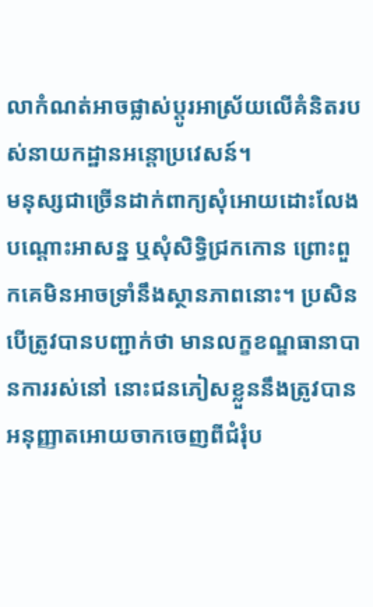លាកំណត់អាចផ្លាស់ប្តូរអាស្រ័យលើគំនិតរបស់នាយកដ្ឋានអន្តោប្រវេសន៍។
មនុស្សជាច្រើនដាក់ពាក្យសុំអោយដោះលែងបណ្តោះអាសន្ន ឬសុំសិទ្ធិជ្រកកោន ព្រោះពួកគេមិនអាចទ្រាំនឹងស្ថានភាពនោះ។ ប្រសិនបើត្រូវបានបញ្ជាក់ថា មានលក្ខខណ្ឌធានាបានការរស់នៅ នោះជនភៀសខ្លួននឹងត្រូវបានអនុញ្ញាតអោយចាកចេញពីជំរុំប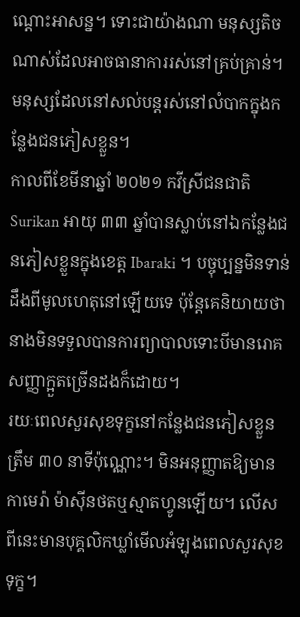ណ្តោះអាសន្ន។ ទោះជាយ៉ាងណា មនុស្សតិចណាស់ដែលអាចធានាការរស់នៅគ្រប់គ្រាន់។ មនុស្សដែលនៅសល់បន្តរស់នៅលំបាកក្នុងកន្លែងជនភៀសខ្លួន។
កាលពីខែមីនាឆ្នាំ ២០២១ កវីស្រីជនជាតិ Surikan អាយុ ៣៣ ឆ្នាំបានស្លាប់នៅឯកន្លែងជនភៀសខ្លួនក្នុងខេត្ត Ibaraki ។ បច្ចុប្បន្នមិនទាន់ដឹងពីមូលហេតុនៅឡើយទេ ប៉ុន្តែគេនិយាយថានាងមិនទទួលបានការព្យាបាលទោះបីមានរោគសញ្ញាក្អួតច្រើនដងក៏ដោយ។
រយៈពេលសួរសុខទុក្ខនៅកន្លែងជនភៀសខ្លួនត្រឹម ៣០ នាទីប៉ុណ្ណោះ។ មិនអនុញ្ញាតឱ្យមានកាមេរ៉ា ម៉ាស៊ីនថតឬស្មាតហ្វូនឡើយ។ លើសពីនេះមានបុគ្គលិកឃ្លាំមើលអំឡុងពេលសួរសុខទុក្ខ។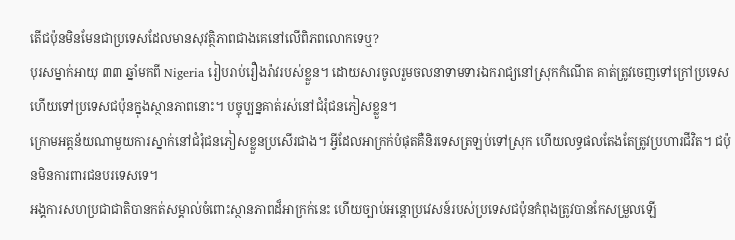តើជប៉ុនមិនមែនជាប្រទេសដែលមានសុវត្ថិភាពជាងគេនៅលើពិភពលោកទេឬ?
បុរសម្នាក់អាយុ ៣៣ ឆ្នាំមកពី Nigeria រៀបរាប់រឿងរ៉ាវរបស់ខ្លួន។ ដោយសារចូលរួមចលនាទាមទារឯករាជ្យនៅស្រុកកំណើត គាត់ត្រូវចេញទៅក្រៅប្រទេសហើយទៅប្រទេសជប៉ុនក្នុងស្ថានភាពនោះ។ បច្ចុប្បន្នគាត់រស់នៅជំរុំជនភៀសខ្លួន។
ក្រោមអត្តន័យណាមួយការស្នាក់នៅជំរុំជនភៀសខ្លួនប្រសើរជាង។ អ្វីដែលអាក្រក់បំផុតគឺនិរទេសត្រឡប់ទៅស្រុក ហើយលទ្ធផលតែងតែត្រូវប្រហារជីវិត។ ជប៉ុនមិនការពារជនបរទេសទេ។
អង្គការសហប្រជាជាតិបានកត់សម្គាល់ចំពោះស្ថានភាពដ៏អាក្រក់នេះ ហើយច្បាប់អន្តោប្រវេសន៍របស់ប្រទេសជប៉ុនកំពុងត្រូវបានកែសម្រួលឡើ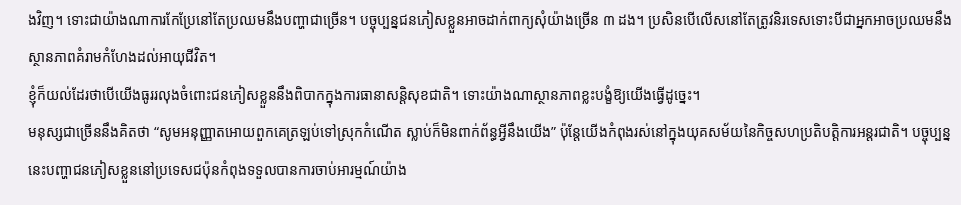ងវិញ។ ទោះជាយ៉ាងណាការកែប្រែនៅតែប្រឈមនឹងបញ្ហាជាច្រើន។ បច្ចុប្បន្នជនភៀសខ្លួនអាចដាក់ពាក្យសុំយ៉ាងច្រើន ៣ ដង។ ប្រសិនបើលើសនៅតែត្រូវនិរទេសទោះបីជាអ្នកអាចប្រឈមនឹងស្ថានភាពគំរាមកំហែងដល់អាយុជីវិត។
ខ្ញុំក៏យល់ដែរថាបើយើងធូររលុងចំពោះជនភៀសខ្លួននឹងពិបាកក្នុងការធានាសន្តិសុខជាតិ។ ទោះយ៉ាងណាស្ថានភាពខ្លះបង្ខំឱ្យយើងធ្វើដូច្នេះ។
មនុស្សជាច្រើននឹងគិតថា “សូមអនុញ្ញាតអោយពួកគេត្រឡប់ទៅស្រុកកំណើត ស្លាប់ក៏មិនពាក់ព័ន្ធអ្វីនឹងយើង” ប៉ុន្តែយើងកំពុងរស់នៅក្នុងយុគសម័យនៃកិច្ចសហប្រតិបត្តិការអន្តរជាតិ។ បច្ចុប្បន្ននេះបញ្ហាជនភៀសខ្លួននៅប្រទេសជប៉ុនកំពុងទទួលបានការចាប់អារម្មណ៍យ៉ាង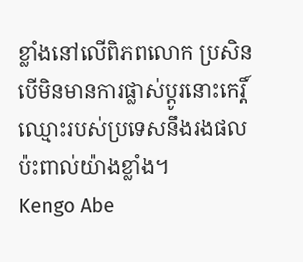ខ្លាំងនៅលើពិភពលោក ប្រសិនបើមិនមានការផ្លាស់ប្តូរនោះកេរ្តិ៍ឈ្មោះរបស់ប្រទេសនឹងរងផលប៉ះពាល់យ៉ាងខ្លាំង។
Kengo Abe